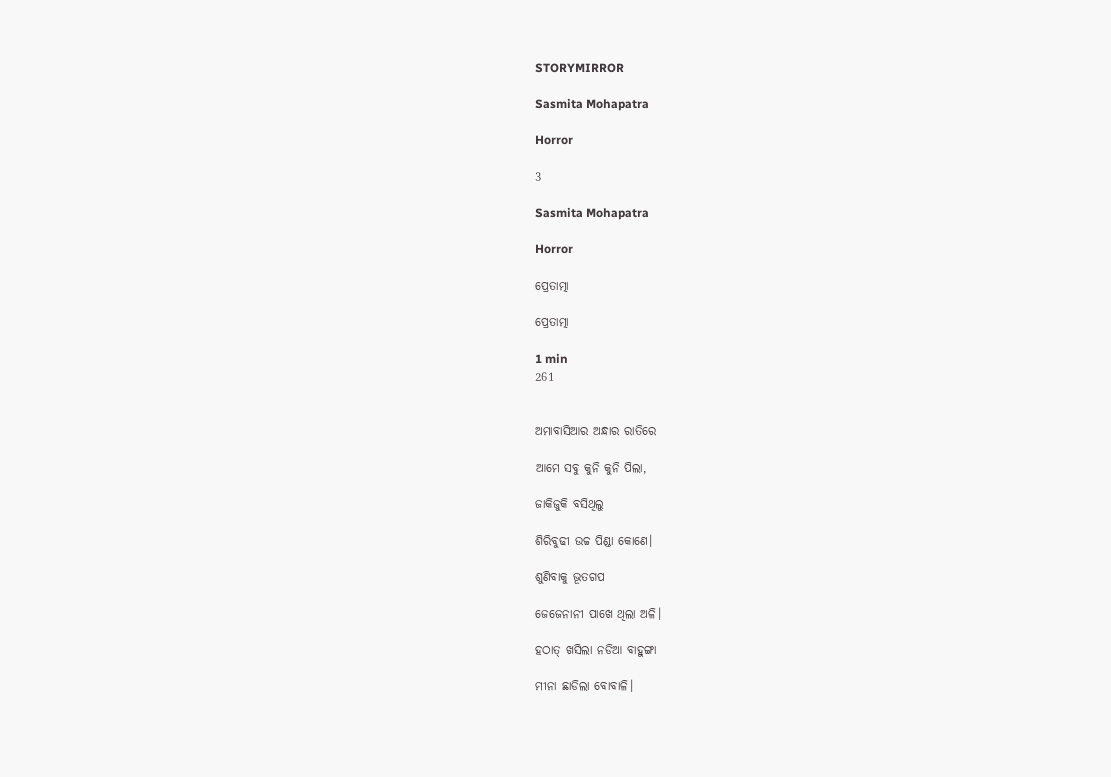STORYMIRROR

Sasmita Mohapatra

Horror

3

Sasmita Mohapatra

Horror

ପ୍ରେତାତ୍ମା

ପ୍ରେତାତ୍ମା

1 min
261


ଅମାବାସିଆର ଅନ୍ଧାର ରାତିରେ

ଆମେ ସବୁ କୁନି କୁନି ପିଲା,

ଜାକିଜୁକି ବସିଥିଲୁ

ଶିରିବୁଢୀ ଉଚ୍ଚ ପିଣ୍ଡା କୋଣେ।

ଶୁଣିବାକୁ ଭୂତଗପ

ଜେଜେନାନୀ ପାଖେ ଥିଲା ଅଳି।

ହଠାତ୍ ଖସିଲା ନଡିଆ ବାହୁଙ୍ଗା

ମୀନା ଛାଡିଲା ବୋବାଳି।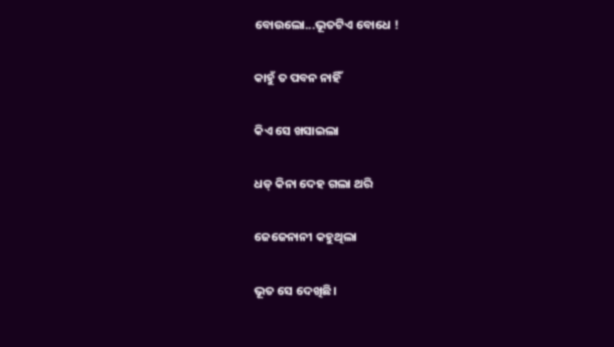ବୋଉଲୋ...ଭୂତଟିଏ ବୋଧେ !

କାହୁଁ ତ ପବନ ନାହିଁ

କିଏ ସେ ଖସାଇଲା

ଧଡ୍ କିନା ଦେହ ଗଲା ଥରି

ଜେଜେନାନୀ କହୁଥିଲା

ଭୂତ ସେ ଦେଖିଛି।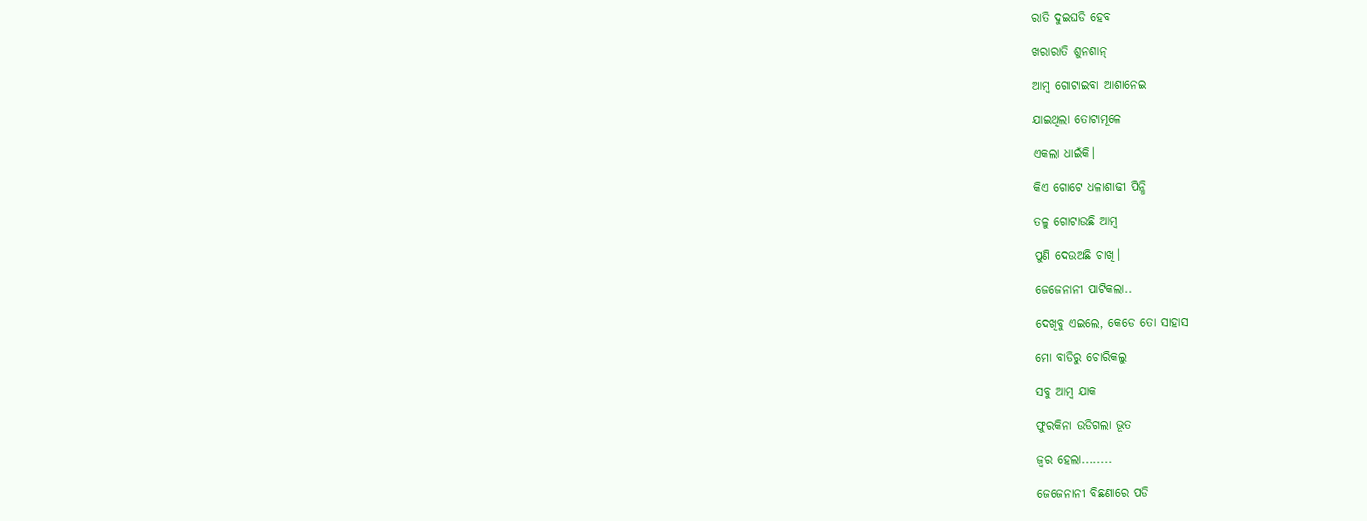ରାତି ଦୁଇଘଡି ହେବ

ଖରାରାତି ଶୁନଶାନ୍

ଆମ୍ବ ଗୋଟାଇବା ଆଶାନେଇ

ଯାଇଥିଲା ତୋଟାମୂଳେ

ଏକଲା ଧାଇଁକି।

କିଏ ଗୋଟେ ଧଳାଶାଢୀ ପିନ୍ଧି

ତଳୁ ଗୋଟାଉଛି ଆମ୍ବ

ପୁଣି ଦେଉଅଛି ଚାଖି।

ଜେଜେନାନୀ ପାଟିକଲା..

ଦେଖିବୁ ଏଇଲେ, କେଡେ ତୋ ସାହାସ

ମୋ ବାଡିରୁ ଚୋରିକଲୁ

ସବୁ ଆମ୍ବ ଯାକ

ଫୁରକିନା ଉଡିଗଲା ଭୂତ

ଜ୍ୱର ହେଲା........

ଜେଜେନାନୀ ବିଛଣାରେ ପଡି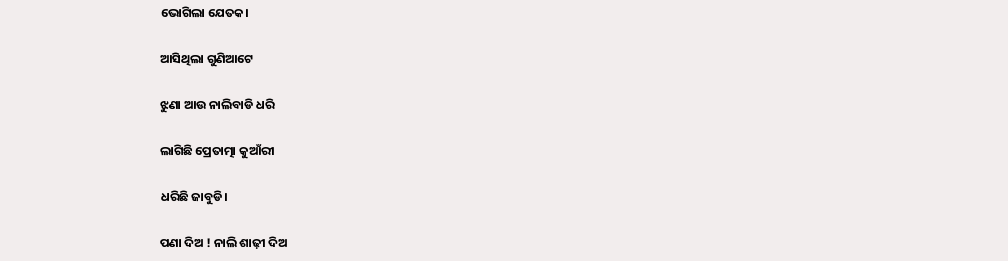ଭୋଗିଲା ଯେତକ।

ଆସିଥିଲା ଗୁଣିଆଟେ

ଝୁଣା ଆଉ ନାଲିବାଡି ଧରି

ଲାଗିଛି ପ୍ରେତାତ୍ମା କୁଆଁରୀ

ଧରିଛି ଜାବୁଡି।

ପଣା ଦିଅ ! ନାଲି ଶାଢ଼ୀ ଦିଅ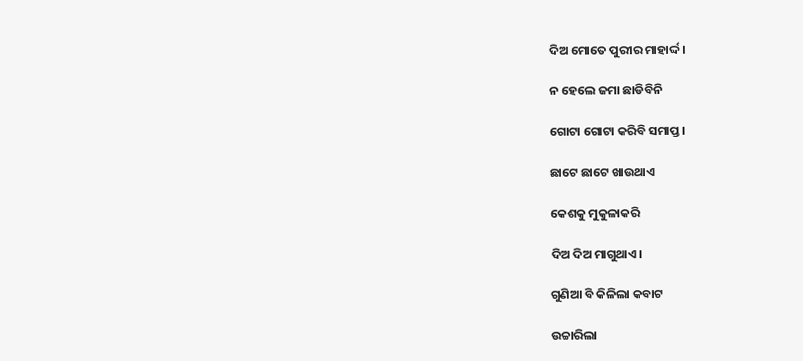ଦିଅ ମୋତେ ପୁରୀର ମାହାର୍ଦ୍ଦ।

ନ ହେଲେ ଜମା ଛାଡିବିନି

ଗୋଟା ଗୋଟା କରିବି ସମାପ୍ତ।

ଛାଟେ ଛାଟେ ଖାଉଥାଏ

କେଶକୁ ମୁକୁଳାକରି

ଦିଅ ଦିଅ ମାଗୁଥାଏ।

ଗୁଣିଆ ବି କିଳିଲା କବାଟ

ଉଚ୍ଚାରିଲା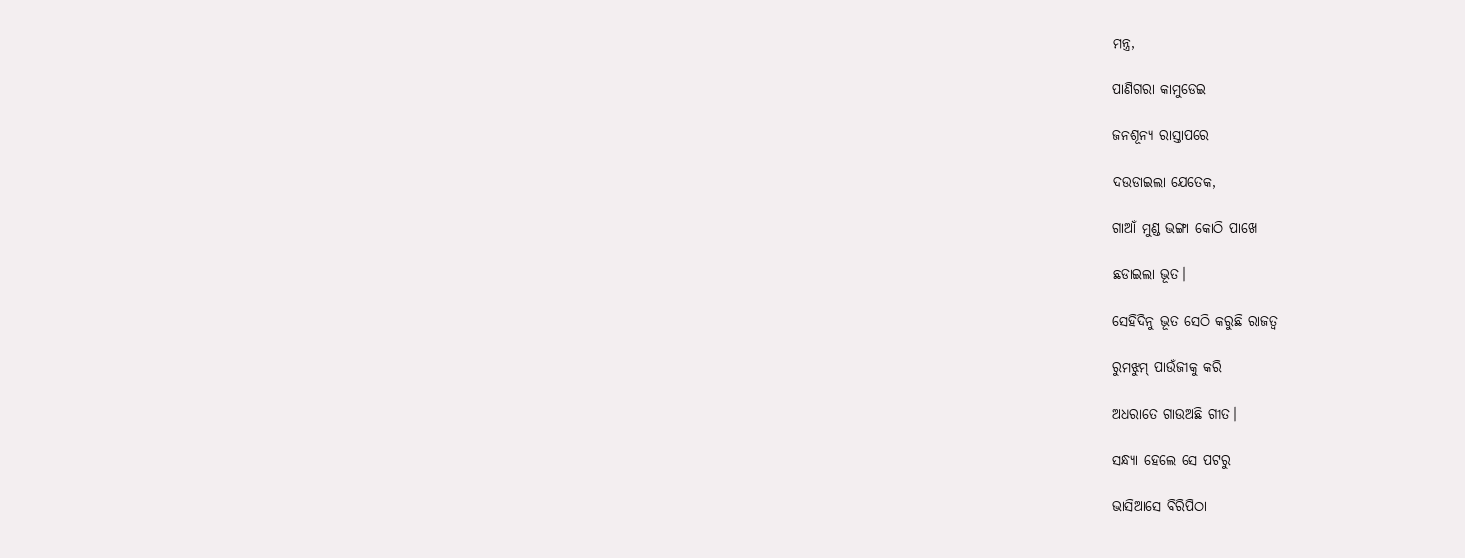ମନ୍ତ୍ର,

ପାଣିଗରା କାମୁଡେଇ

ଜନଶୂନ୍ୟ ରାସ୍ତାପରେ

ଦଉଡାଇଲା ଯେତେକ,

ଗାଆଁ ମୁଣ୍ଡ ଭଙ୍ଗା କୋଠି ପାଖେ

ଛଡାଇଲା ଭୂତ।

ସେହିଦିନୁ ଭୂତ ସେଠି କରୁଛି ରାଜତ୍ୱ

ରୁମଝୁମ୍ ପାଉଁଜୀକୁ କରି

ଅଧରାତେ ଗାଉଅଛି ଗୀତ।

ସନ୍ଧ୍ୟା ହେଲେ ସେ ପଟରୁ

ଭାସିଆସେ ବିରିପିଠା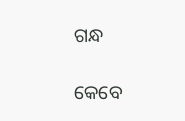ଗନ୍ଧ

କେବେ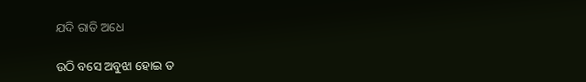ଯଦି ରାତି ଅଧେ

ଉଠି ବସେ ଅବୁଝା ହୋଇ ତ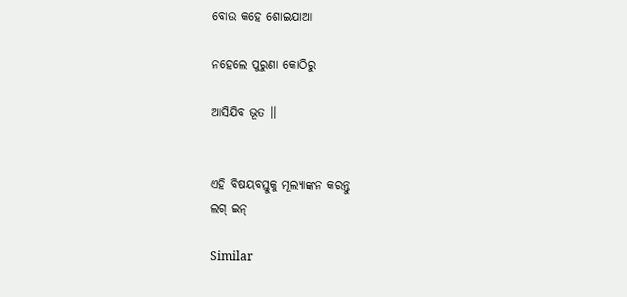ବୋଉ କହେ ଶୋଇଯାଆ

ନହେଲେ ପୁରୁଣା କୋଠିରୁ

ଆସିଯିବ ଭୂତ ।।


ଏହି ବିଷୟବସ୍ତୁକୁ ମୂଲ୍ୟାଙ୍କନ କରନ୍ତୁ
ଲଗ୍ ଇନ୍

Similar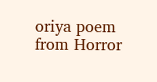oriya poem from Horror